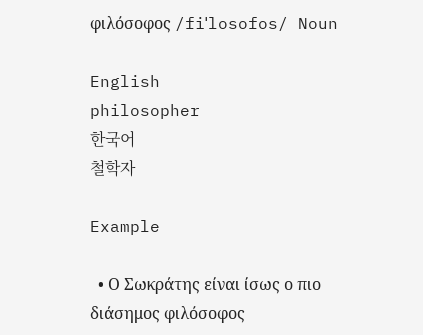φιλόσοφος /fiˈlosofos/ Noun

English
philosopher
한국어
철학자

Example

  • Ο Σωκράτης είναι ίσως ο πιο διάσημος φιλόσοφος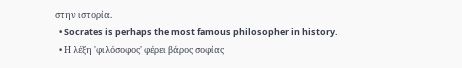στην ιστορία.
  • Socrates is perhaps the most famous philosopher in history.
  • Η λέξη 'φιλόσοφος' φέρει βάρος σοφίας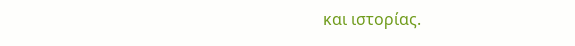και ιστορίας.